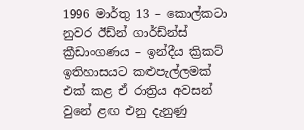1996 මාර්තු 13 – කොල්කටා නුවර ඊඩ්න් ගාර්ඩ්න්ස් ක්‍රීඩාංගණය – ඉන්දීය ක්‍රිකට් ඉතිහාසයට කළුපැල්ලමක් එක් කළ ඒ රාත්‍රිය අවසන් වුනේ ළඟ එනු දැනුණු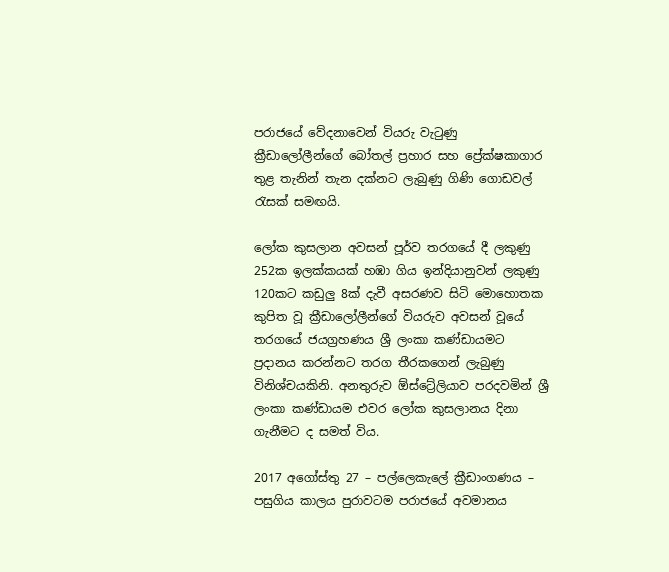පරාජයේ වේදනාවෙන් වියරු වැටුණු ක්‍රීඩාලෝලීන්ගේ බෝතල් ප්‍රහාර සහ ප්‍රේක්ෂකාගාර තුළ තැනින් තැන දක්නට ලැබුණු ගිණි ගොඩවල් රැසක් සමඟයි.

ලෝක කුසලාන අවසන් පූර්ව තරගයේ දී ලකුණු 252ක ඉලක්කයක් හඹා ගිය ඉන්දියානුවන් ලකුණු 120කට කඩුලු 8ක් දැවී අසරණව සිටි මොහොතක කුපිත වූ ක්‍රීඩාලෝලීන්ගේ වියරුව අවසන් වූයේ තරගයේ ජයග්‍රහණය ශ්‍රී ලංකා කණ්ඩායමට ප්‍රදානය කරන්නට තරග තීරකගෙන් ලැබුණු විනිශ්චයකිනි. අනතුරුව ඕස්ට්‍රේලියාව පරදවමින් ශ්‍රී ලංකා කණ්ඩායම එවර ලෝක කුසලානය දිනා ගැනීමට ද සමත් විය.

2017 අගෝස්තු 27 – පල්ලෙකැලේ ක්‍රීඩාංගණය – පසුගිය කාලය පුරාවටම පරාජයේ අවමානය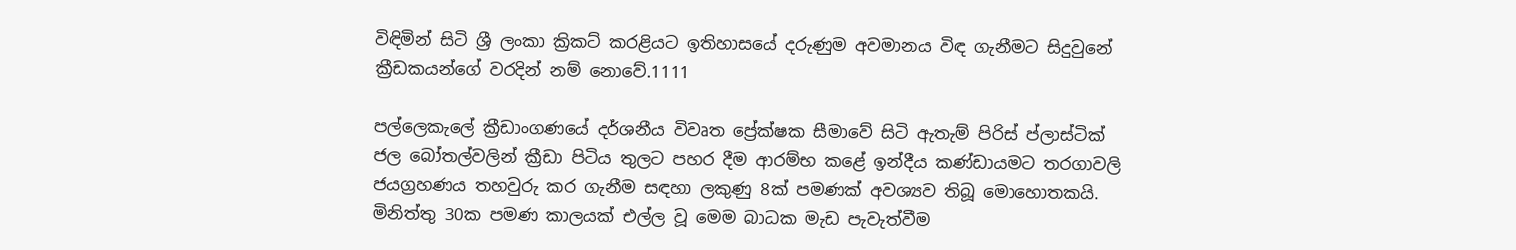විඳිමින් සිටි ශ්‍රී ලංකා ක්‍රිකට් කරළියට ඉතිහාසයේ දරුණුම අවමානය විඳ ගැනීමට සිදුවුනේ ක්‍රීඩකයන්ගේ වරදින් නම් නොවේ.1111

පල්ලෙකැලේ ක්‍රීඩාංගණයේ දර්ශනීය විවෘත ප්‍රේක්ෂක සීමාවේ සිටි ඇතැම් පිරිස් ප්ලාස්ටික් ජල බෝතල්වලින් ක්‍රීඩා පිටිය තුලට පහර දීම ආරම්භ කළේ ඉන්දීය කණ්ඩායමට තරගාවලි ජයග්‍රහණය තහවුරු කර ගැනීම සඳහා ලකුණු 8ක් පමණක් අවශ්‍යව තිබූ මොහොතකයි. මිනිත්තු 30ක පමණ කාලයක් එල්ල වූ මෙම බාධක මැඩ පැවැත්වීම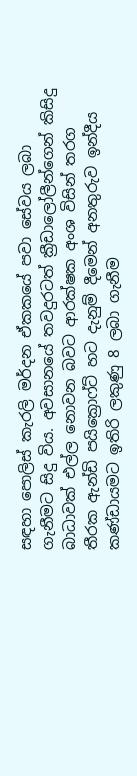සඳහා පොලිස් කැරලි මර්දන ඒකකයේ පවා සේවය ලබා ගැනීමට සිදු විය. අවසානයේ තවදුරටත් ක්‍රීඩාලෝලීන්ගෙන් කිසිදු බාධාවක් එල්ල නොවන බවට ආරක්ෂක අංශ විසින් තරග තීරක ඇන්ඩි පයික්‍රොෆ්ට් හට දැනුම් දීමෙන් අනතුරුව ඉන්දීය කණ්ඩායමට ඉතිරි ලකුණු 8 ලබා ගැනීම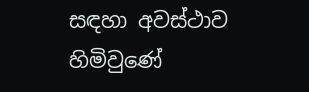සඳහා අවස්ථාව හිමිවුණේ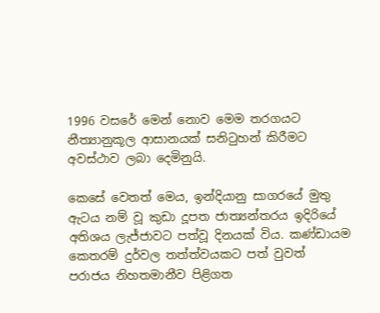1996 වසරේ මෙන් නොව මෙම තරගයට නීත්‍යානුකූල ආසානයක් සනිටුහන් කිරීමට අවස්ථාව ලබා දෙමිනුයි.

කෙසේ වෙතත් මෙය, ඉන්දියානු සාගරයේ මුතු ඇටය නම් වූ කුඩා දූපත ජාත්‍යන්තරය ඉදිරියේ අතිශය ලැජ්ජාවට පත්වූ දිනයක් විය. කණ්ඩායම කෙතරම් දුර්වල තත්ත්වයකට පත් වුවත් පරාජය නිහතමානීව පිළිගත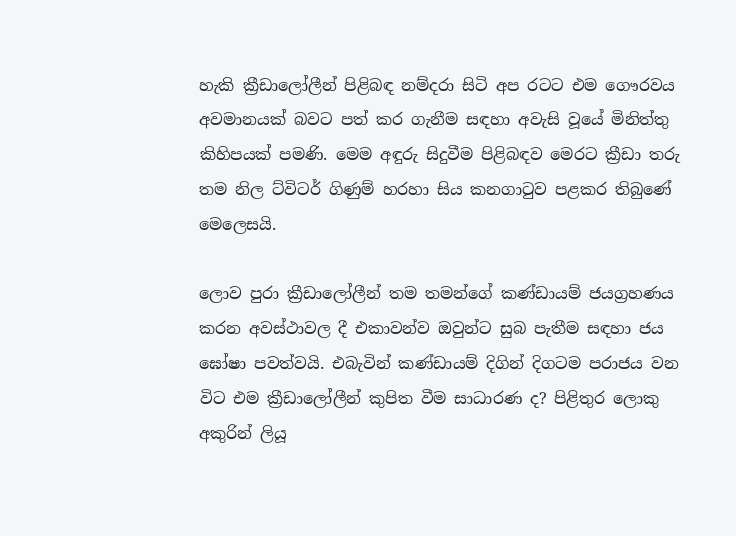හැකි ක්‍රීඩාලෝලීන් පිළිබඳ නම්දරා සිටි අප රටට එම ගෞරවය අවමානයක් බවට පත් කර ගැනීම සඳහා අවැසි වූයේ මිනිත්තු කිහිපයක් පමණි. මෙම අඳුරු සිදුවීම පිළිබඳව මෙරට ක්‍රීඩා තරු තම නිල ට්විටර් ගිණුම් හරහා සිය කනගාටුව පළකර තිබුණේ මෙලෙසයි.

ලොව පුරා ක්‍රීඩාලෝලීන් තම තමන්ගේ කණ්ඩායම් ජයග්‍රහණය කරන අවස්ථාවල දී එකාවන්ව ඔවුන්ට සුබ පැතීම සඳහා ජය ඝෝෂා පවත්වයි. එබැවින් කණ්ඩායම් දිගින් දිගටම පරාජය වන විට එම ක්‍රීඩාලෝලීන් කුපිත වීම සාධාරණ ද? පිළිතුර ලොකු අකුරින් ලියූ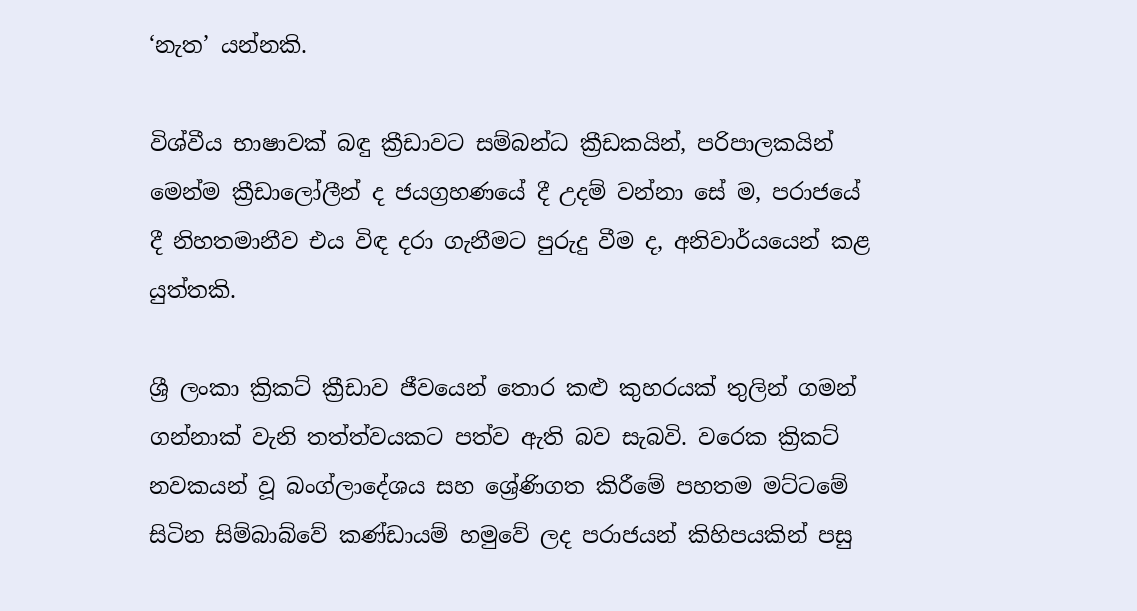‘නැත’ යන්නකි.

විශ්වීය භාෂාවක් බඳු ක්‍රීඩාවට සම්බන්ධ ක්‍රීඩකයින්, පරිපාලකයින් මෙන්ම ක්‍රීඩාලෝලීන් ද ජයග්‍රහණයේ දී උදම් වන්නා සේ ම, පරාජයේ දී නිහතමානීව එය විඳ දරා ගැනීමට පුරුදු වීම ද, අනිවාර්යයෙන් කළ යුත්තකි.

ශ්‍රී ලංකා ක්‍රිකට් ක්‍රීඩාව ජීවයෙන් තොර කළු කුහරයක් තුලින් ගමන් ගන්නාක් වැනි තත්ත්වයකට පත්ව ඇති බව සැබවි. වරෙක ක්‍රිකට් නවකයන් වූ බංග්ලාදේශය සහ ශ්‍රේණිගත කිරීමේ පහතම මට්ටමේ සිටින සිම්බාබ්වේ කණ්ඩායම් හමුවේ ලද පරාජයන් කිහිපයකින් පසු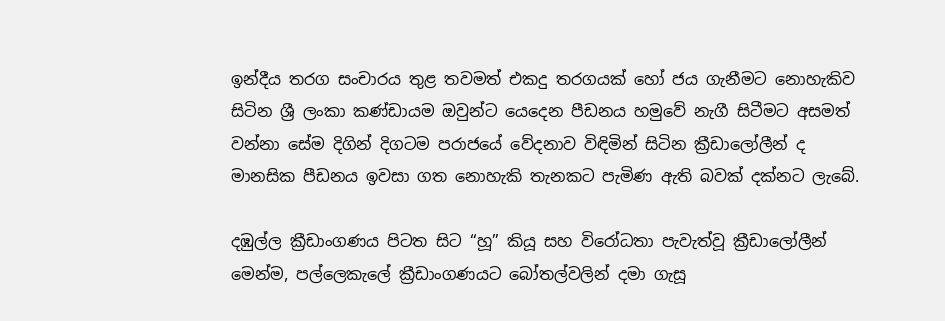ඉන්දීය තරග සංචාරය තුළ තවමත් එකදු තරගයක් හෝ ජය ගැනීමට නොහැකිව සිටින ශ්‍රී ලංකා කණ්ඩායම ඔවුන්ට යෙදෙන පීඩනය හමුවේ නැගී සිටීමට අසමත් වන්නා සේම දිගින් දිගටම පරාජයේ වේදනාව විඳිමින් සිටින ක්‍රීඩාලෝලීන් ද මානසික පීඩනය ඉවසා ගත නොහැකි තැනකට පැමිණ ඇති බවක් දක්නට ලැබේ.

දඹුල්ල ක්‍රීඩාංගණය පිටත සිට “හූ” කියූ සහ විරෝධතා පැවැත්වූ ක්‍රීඩාලෝලීන් මෙන්ම, පල්ලෙකැලේ ක්‍රීඩාංගණයට බෝතල්වලින් දමා ගැසූ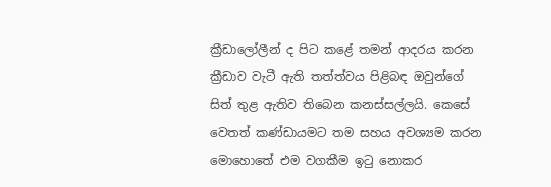ක්‍රීඩාලෝලීන් ද පිට කළේ තමන් ආදරය කරන ක්‍රීඩාව වැටී ඇති තත්ත්වය පිළිබඳ ඔවුන්ගේ සිත් තුළ ඇතිව තිබෙන කනස්සල්ලයි. කෙසේ වෙතත් කණ්ඩායමට තම සහය අවශ්‍යම කරන මොහොතේ එම වගකීම ඉටු නොකර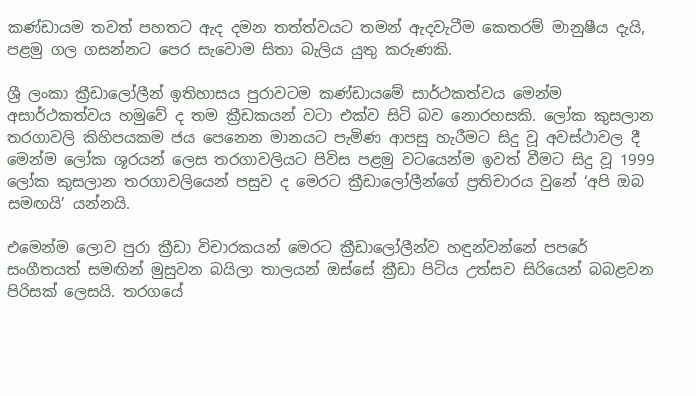කණ්ඩායම තවත් පහතට ඇද දමන තත්ත්වයට තමන් ඇදවැටීම කෙතරම් මානුෂීය දැයි, පළමු ගල ගසන්නට පෙර සැවොම සිතා බැලිය යුතු කරුණකි.

ශ්‍රී ලංකා ක්‍රීඩාලෝලීන් ඉතිහාසය පුරාවටම කණ්ඩායමේ සාර්ථකත්වය මෙන්ම අසාර්ථකත්වය හමුවේ ද තම ක්‍රීඩකයන් වටා එක්ව සිටි බව නොරහසකි. ලෝක කුසලාන තරගාවලි කිහිපයකම ජය පෙනෙන මානයට පැමිණ ආපසු හැරීමට සිදු වූ අවස්ථාවල දී මෙන්ම ලෝක ශූරයන් ලෙස තරගාවලියට පිවිස පළමු වටයෙන්ම ඉවත් වීමට සිදු වූ 1999 ලෝක කුසලාන තරගාවලියෙන් පසුව ද මෙරට ක්‍රීඩාලෝලීන්ගේ ප්‍රතිචාරය වුනේ ‘අපි ඔබ සමඟයි’ යන්නයි.

එමෙන්ම ලොව පුරා ක්‍රීඩා විචාරකයන් මෙරට ක්‍රීඩාලෝලීන්ව හඳුන්වන්නේ පපරේ සංගීතයත් සමඟින් මුසුවන බයිලා තාලයන් ඔස්සේ ක්‍රීඩා පිටිය උත්සව සිරියෙන් බබළවන පිරිසක් ලෙසයි. තරගයේ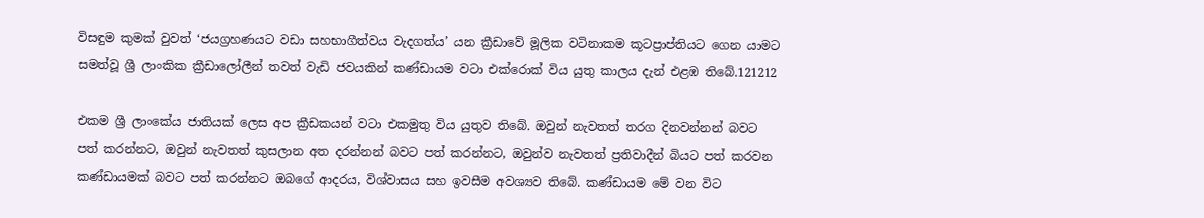විසඳුම කුමක් වුවත් ‘ජයග්‍රහණයට වඩා සහභාගීත්වය වැදගත්ය’ යන ක්‍රීඩාවේ මූලික වටිනාකම කූටප්‍රාප්තියට ගෙන යාමට සමත්වූ ශ්‍රී ලාංකික ක්‍රීඩාලෝලීන් තවත් වැඩි ජවයකින් කණ්ඩායම වටා එක්රොක් විය යුතු කාලය දැන් එළඹ තිබේ.121212

එකම ශ්‍රී ලාංකේය ජාතියක් ලෙස අප ක්‍රීඩකයන් වටා එකමුතු විය යුතුව තිබේ. ඔවුන් නැවතත් තරග දිනවන්නන් බවට පත් කරන්නට, ඔවුන් නැවතත් කුසලාන අත දරන්නන් බවට පත් කරන්නට, ඔවුන්ව නැවතත් ප්‍රතිවාදීන් බියට පත් කරවන කණ්ඩායමක් බවට පත් කරන්නට ඔබගේ ආදරය, විශ්වාසය සහ ඉවසීම අවශ්‍යව තිබේ. කණ්ඩායම මේ වන විට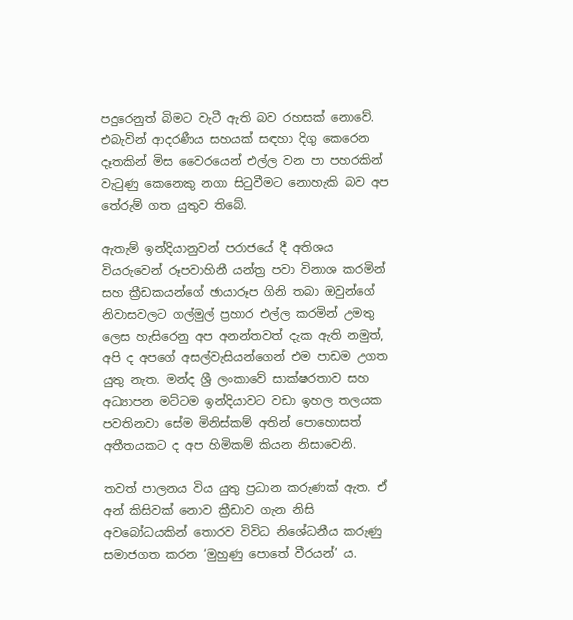පදුරෙනුත් බිමට වැටී ඇති බව රහසක් නොවේ. එබැවින් ආදරණීය සහයක් සඳහා දිගු කෙරෙන දෑතකින් මිස වෛරයෙන් එල්ල වන පා පහරකින් වැටුණු කෙනෙකු නගා සිටුවීමට නොහැකි බව අප තේරුම් ගත යුතුව තිබේ.

ඇතැම් ඉන්දියානුවන් පරාජයේ දී අතිශය වියරුවෙන් රූපවාහිනී යන්ත්‍ර පවා විනාශ කරමින් සහ ක්‍රීඩකයන්ගේ ඡායාරූප ගිනි තබා ඔවුන්ගේ නිවාසවලට ගල්මුල් ප්‍රහාර එල්ල කරමින් උමතු ලෙස හැසිරෙනු අප අනන්තවත් දැක ඇති නමුත්, අපි ද අපගේ අසල්වැසියන්ගෙන් එම පාඩම උගත යුතු නැත. මන්ද ශ්‍රී ලංකාවේ සාක්ෂරතාව සහ අධ්‍යාපන මට්ටම ඉන්දියාවට වඩා ඉහල තලයක පවතිනවා සේම මිනිස්කම් අතින් පොහොසත් අතීතයකට ද අප හිමිකම් කියන නිසාවෙනි.

තවත් පාලනය විය යුතු ප්‍රධාන කරුණක් ඇත. ඒ අන් කිසිවක් නොව ක්‍රීඩාව ගැන නිසි අවබෝධයකින් තොරව විවිධ නිශේධනීය කරුණු සමාජගත කරන ‘මුහුණු පොතේ වීරයන්’ ය.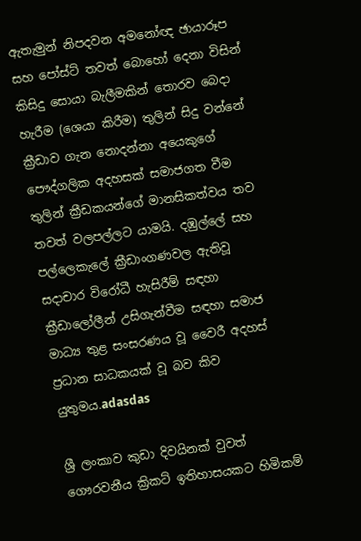ඇතැමුන් නිපදවන අමනෝඥ ඡායාරූප සහ පෝස්ට් තවත් බොහෝ දෙනා විසින් කිසිදු සොයා බැලීමකින් තොරව බෙදා හැරීම (ශෙයා කිරීම) තුලින් සිදු වන්නේ ක්‍රීඩාව ගැන නොදන්නා අයෙකුගේ පෞද්ගලික අදහසක් සමාජගත වීම තුලින් ක්‍රීඩකයන්ගේ මානසිකත්වය තව තවත් වලපල්ලට යාමයි. දඹුල්ලේ සහ පල්ලෙකැලේ ක්‍රීඩාංගණවල ඇතිවූ සදාචාර විරෝධී හැසිරීම් සඳහා ක්‍රීඩාලෝලීන් උසිගැන්වීම සඳහා සමාජ මාධ්‍ය තුළ සංසරණය වූ වෛරී අදහස් ප්‍රධාන සාධකයක් වූ බව කිව යුතුමය.adasdas

ශ්‍රී ලංකාව කුඩා දිවයිනක් වුවත් ගෞරවනීය ක්‍රිකට් ඉතිහාසයකට හිමිකම්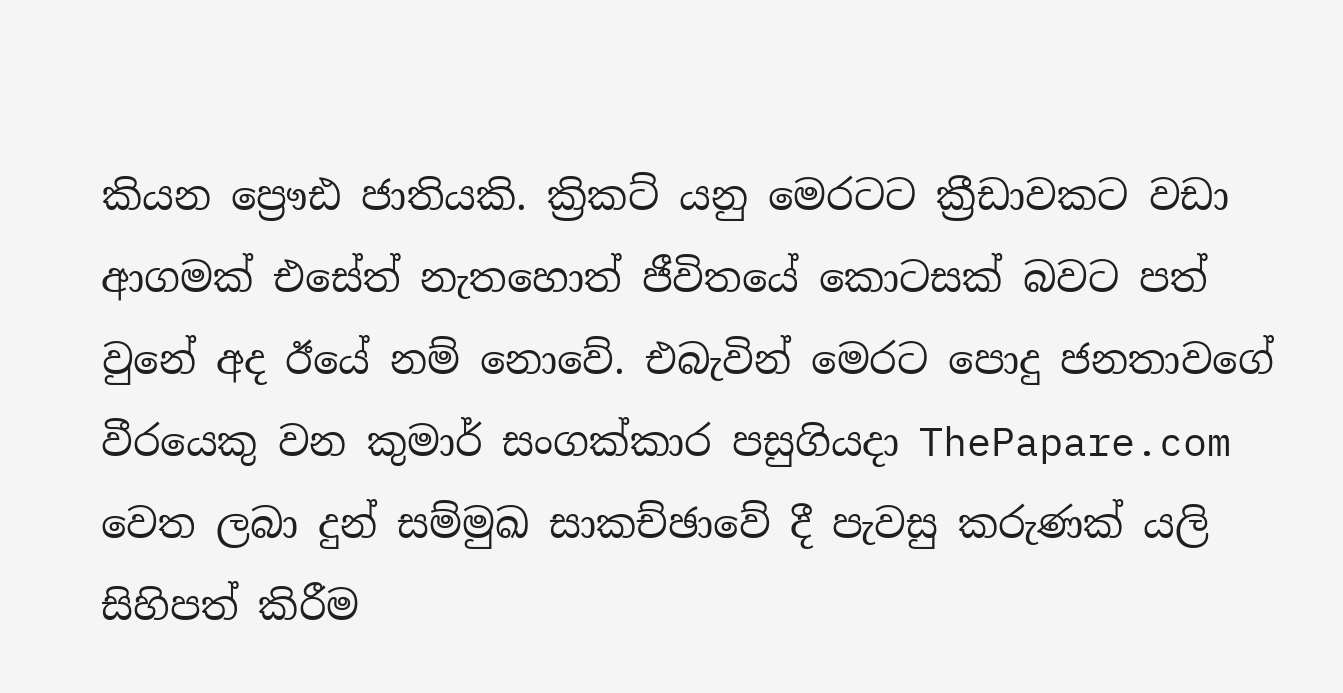කියන ප්‍රෞඪ ජාතියකි. ක්‍රිකට් යනු මෙරටට ක්‍රීඩාවකට වඩා ආගමක් එසේත් නැතහොත් ජීවිතයේ කොටසක් බවට පත් වුනේ අද ඊයේ නම් නොවේ. එබැවින් මෙරට පොදු ජනතාවගේ වීරයෙකු වන කුමාර් සංගක්කාර පසුගියදා ThePapare.com වෙත ලබා දුන් සම්මුඛ සාකච්ඡාවේ දී පැවසු කරුණක් යලි සිහිපත් කිරීම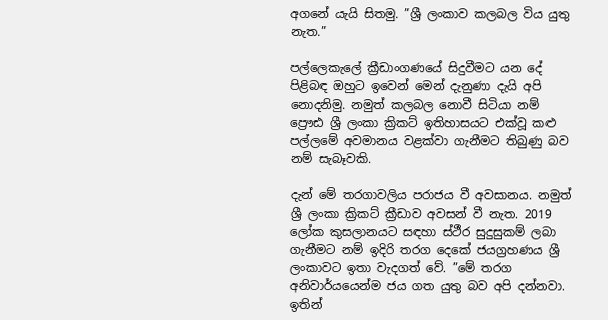අගනේ යැයි සිතමු. ”ශ්‍රී ලංකාව කලබල විය යුතු නැත.”

පල්ලෙකැලේ ක්‍රීඩාංගණයේ සිදුවීමට යන දේ පිළිබඳ ඔහුට ඉවෙන් මෙන් දැනුණා දැයි අපි නොදනිමු. නමුත් කලබල නොවී සිටියා නම් ප්‍රෞඪ ශ්‍රී ලංකා ක්‍රිකට් ඉතිහාසයට එක්වූ කළු පල්ලමේ අවමානය වළක්වා ගැනීමට තිබුණු බව නම් සැබෑවකි.

දැන් මේ තරගාවලිය පරාජය වී අවසානය. නමුත් ශ්‍රී ලංකා ක්‍රිකට් ක්‍රීඩාව අවසන් වී නැත. 2019 ලෝක කුසලානයට සඳහා ස්ථීර සුදුසුකම් ලබා ගැනීමට නම් ඉදිරි තරග දෙකේ ජයග්‍රහණය ශ්‍රී ලංකාවට ඉතා වැදගත් වේ. ”මේ තරග අනිවාර්යයෙන්ම ජය ගත යුතු බව අපි දන්නවා. ඉතින්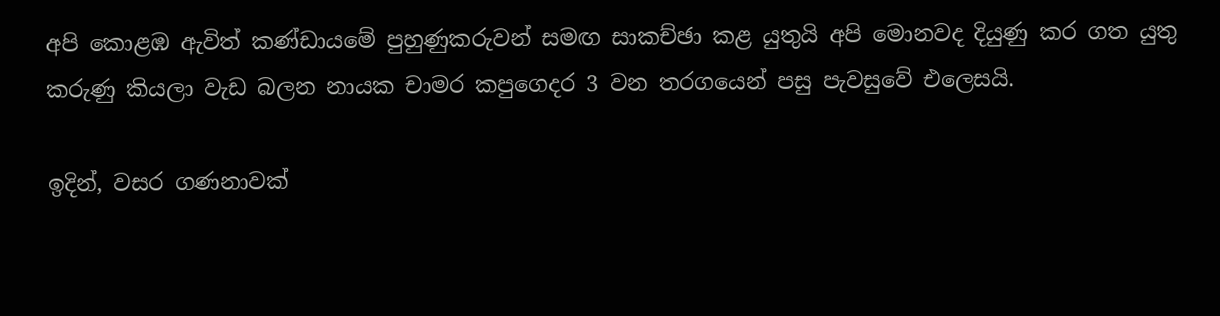අපි කොළඹ ඇවිත් කණ්ඩායමේ පුහුණුකරුවන් සමඟ සාකච්ඡා කළ යුතුයි අපි මොනවද දියුණු කර ගත යුතු කරුණු කියලා වැඩ බලන නායක චාමර කපුගෙදර 3 වන තරගයෙන් පසු පැවසුවේ එලෙසයි.

ඉදින්, වසර ගණනාවක්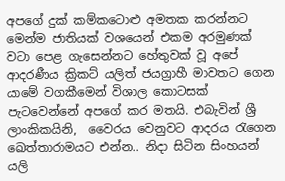අපගේ දුක් කම්කටොළු අමතක කරන්නට මෙන්ම ජාතියක් වශයෙන් එකම අරමුණක් වටා පෙළ ගැසෙන්නට හේතුවක් වූ අපේ ආදරණීය ක්‍රිකට් යලිත් ජයග්‍රාහී මාවතට ගෙන යාමේ වගකීමෙන් විශාල කොටසක් පැටවෙන්නේ අපගේ කර මතයි. එබැවින් ශ්‍රී ලාංකිකයිනි,  වෛරය වෙනුවට ආදරය රැගෙන ඛෙත්තාරාමයට එන්න.. නිදා සිටින සිංහයන් යලි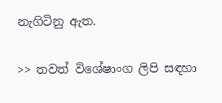නැගිටිනු ඇත.

>> තවත් විශේෂාංග ලිපි සඳහා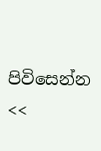පිවිසෙන්න <<